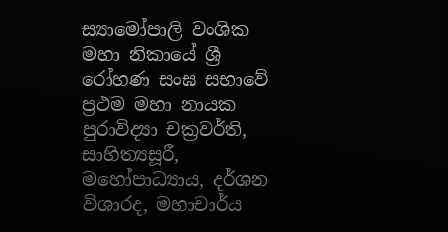ස්‍යාමෝපාලි වංශික මහා නිකායේ ශ්‍රී රෝහණ සංඝ සභාවේ ප්‍රථම මහා නායක පුරාවිද්‍යා චක්‍රවර්ති, සාහිත්‍යසූරී, මහෝපාධ්‍යාය, දර්ශන විශාරද, මහාචාර්ය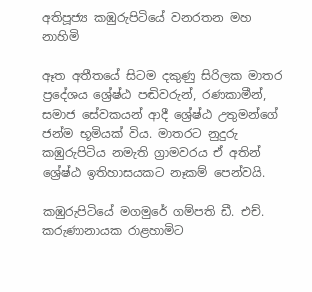අතිපූජ්‍ය කඹුරුපිටියේ වනරතන මහ නාහිමි

ඈත අතීතයේ සිටම දකුණු සිරිලක මාතර ප්‍රදේශය ශ්‍රේෂ්ඨ පඬිවරුන්, රණකාමීන්, සමාජ සේවකයන් ආදී ශ්‍රේෂ්ඨ උතුමන්ගේ ජන්ම භූමියක් විය. මාතරට නුදුරු කඹුරුපිටිය නමැති ග්‍රාමවරය ඒ අතින් ශ්‍රේෂ්ඨ ඉතිහාසයකට නෑකම් පෙන්වයි.

කඹුරුපිටියේ මගමුරේ ගම්පති ඩී. එච්. කරුණානායක රාළහාමිට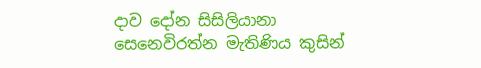දාව දෝන සිසිලියානා සෙනෙවිරත්න මැතිණිය කුසින්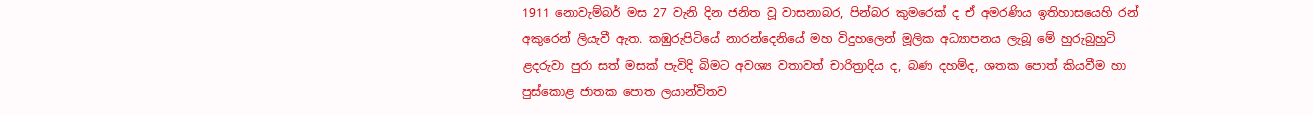1911 නොවැම්බර් මස 27 වැනි දින ජනිත වූ වාසනාබර, පින්බර කුමරෙක් ද ඒ අමරණිය ඉතිහාසයෙහි රන් අකුරෙන් ලියැවී ඇත. කඹුරුපිටියේ නාරන්දෙනියේ මහ විදුහලෙන් මූලික අධ්‍යාපනය ලැබූ මේ හුරුබුහුටි ළදරුවා පුරා සත් මසක් පැවිදි බිමට අවශ්‍ය වතාවත් චාරිත්‍රාදිය ද, බණ දහම්ද, ශතක පොත් කියවීම හා පුස්කොළ ජාතක පොත ලයාන්විතව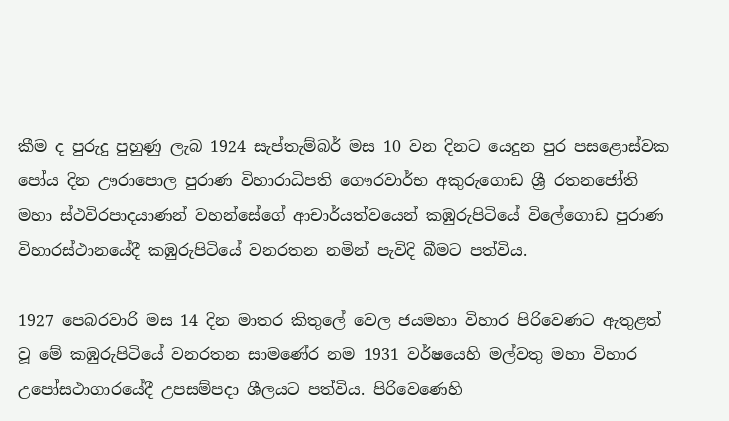කීම ද පුරුදු පුහුණු ලැබ 1924 සැප්තැම්බර් මස 10 වන දිනට යෙදුන පුර පසළොස්වක පෝය දින ඌරාපොල පුරාණ විහාරාධිපති ගෞරවාර්භ අකුරුගොඩ ශ්‍රී රතනජෝති මහා ස්ථවිරපාදයාණන් වහන්සේගේ ආචාර්යත්වයෙන් කඹුරුපිටියේ විලේගොඩ පුරාණ විහාරස්ථානයේදී කඹුරුපිටියේ වනරතන නමින් පැවිදි බීමට පත්විය.

1927 පෙබරවාරි මස 14 දින මාතර කිතුලේ වෙල ජයමහා විහාර පිරිවෙණට ඇතුළත් වූ මේ කඹුරුපිටියේ වනරතන සාමණේර නම 1931 වර්ෂයෙහි මල්වතු මහා විහාර උපෝසථාගාරයේදී උපසම්පදා ශීලයට පත්විය. පිරිවෙණෙහි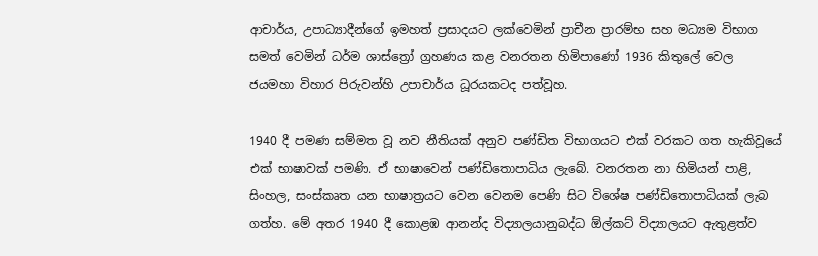ආචාර්ය, උපාධ්‍යාදීන්ගේ ඉමහත් ප්‍රසාදයට ලක්වෙමින් ප්‍රාචීන ප්‍රාරම්භ සහ මධ්‍යම විභාග සමත් වෙමින් ධර්ම ශාස්ත්‍රෝ ග්‍රහණය කළ වනරතන හිමිපාණෝ 1936 කිතුලේ වෙල ජයමහා විහාර පිරුවන්හි උපාචාර්ය ධූරයකටද පත්වූහ.

1940 දී පමණ සම්මත වූ නව නීතියක් අනුව පණ්ඩිත විභාගයට එක් වරකට ගත හැකිවූයේ එක් භාෂාවක් පමණි. ඒ භාෂාවෙන් පණ්ඩිතොපාධිය ලැබේ. වනරතන නා හිමියන් පාළි, සිංහල, සංස්කෘත යන භාෂාත්‍රයට වෙන වෙනම පෙණි සිට විශේෂ පණ්ඩිතොපාධියක් ලැබ ගත්හ. මේ අතර 1940 දී කොළඹ ආනන්ද විද්‍යාලයානුබද්ධ ඕල්කට් විද්‍යාලයට ඇතුළත්ව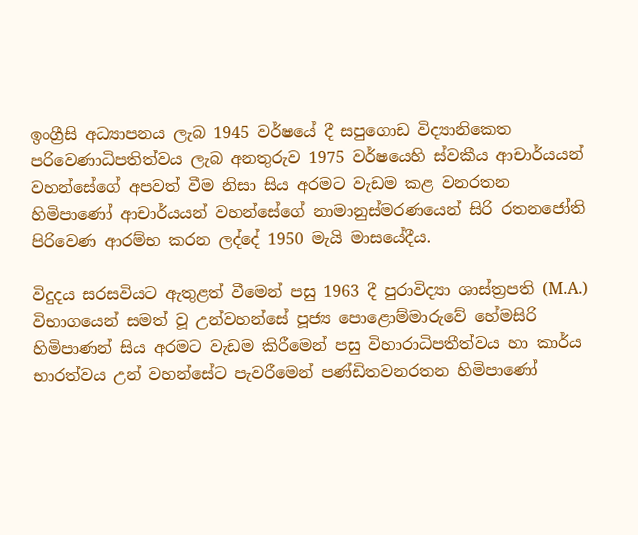ඉංග්‍රීසි අධ්‍යාපනය ලැබ 1945 වර්ෂයේ දී සපුගොඩ විද්‍යානිකෙත පරිවෙණාධිපතිත්වය ලැබ අනතුරුව 1975 වර්ෂයෙහි ස්වකීය ආචාර්යයන් වහන්සේගේ අපවත් වීම නිසා සිය අරමට වැඩම කළ වනරතන හිමිපාණෝ ආචාර්යයන් වහන්සේගේ නාමානුස්මරණයෙන් සිරි රතනජෝති පිරිවෙණ ආරම්භ කරන ලද්දේ 1950 මැයි මාසයේදීය.

විදුදය සරසවියට ඇතුළත් වීමෙන් පසු 1963 දී පුරාවිද්‍යා ශාස්ත්‍රපති (M.A.) විභාගයෙන් සමත් වූ උන්වහන්සේ පූජ්‍ය පොළොම්මාරුවේ හේමසිරි හිමිපාණන් සිය අරමට වැඩම කිරීමෙන් පසු විහාරාධිපතීත්වය හා කාර්ය භාරත්වය උන් වහන්සේට පැවරීමෙන් පණ්ඩිතවනරතන හිමිපාණෝ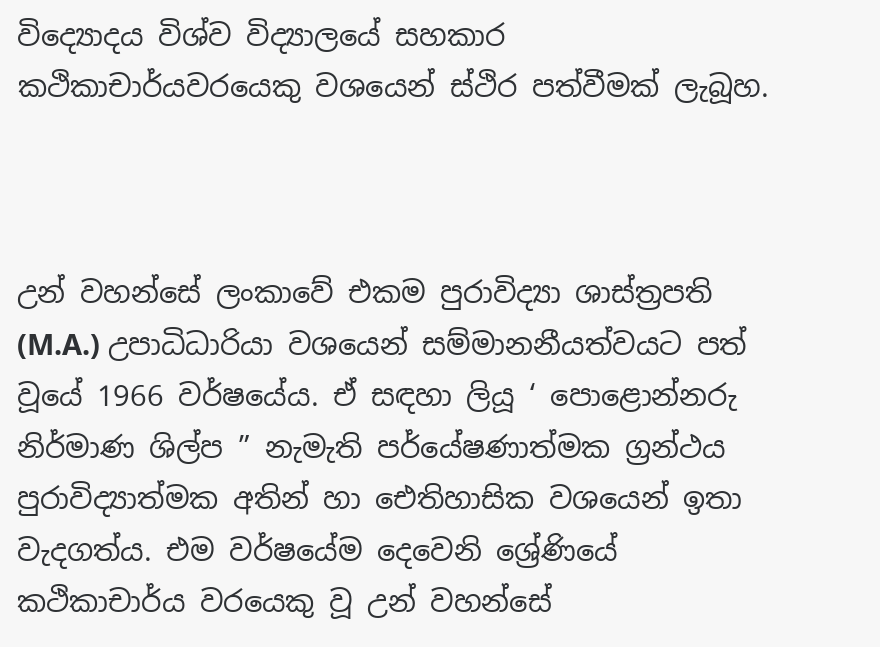විද්‍යොදය විශ්ව විද්‍යාලයේ සහකාර කථිකාචාර්යවරයෙකු වශයෙන් ස්ථිර පත්වීමක් ලැබූහ.



උන් වහන්සේ ලංකාවේ එකම පුරාවිද්‍යා ශාස්ත්‍රපති (M.A.) උපාධිධාරියා වශයෙන් සම්මානනීයත්වයට පත් වූයේ 1966 වර්ෂයේය. ඒ සඳහා ලියූ ‘ පොළොන්නරු නිර්මාණ ශිල්ප ” නැමැති පර්යේෂණාත්මක ග්‍රන්ථය පුරාවිද්‍යාත්මක අතින් හා ඓතිහාසික වශයෙන් ඉතා වැදගත්ය. එම වර්ෂයේම දෙවෙනි ශ්‍රේණියේ කථිකාචාර්ය වරයෙකු වූ උන් වහන්සේ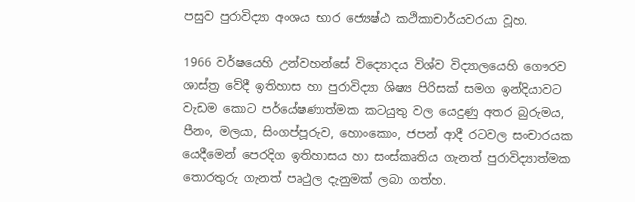පසුව පුරාවිද්‍යා අංශය භාර ජ්‍යෙෂ්ඨ කථිකාචාර්යවරයා වූහ.

1966 වර්ෂයෙහි උන්වහන්සේ විද්‍යොදය විශ්ව විද්‍යාලයෙහි ගෞරව ශාස්ත්‍ර වේදී ඉතිහාස හා පුරාවිද්‍යා ශිෂ්‍ය පිරිසක් සමග ඉන්දියාවට වැඩම කොට පර්යේෂණාත්මක කටයුතු වල යෙදුණු අතර බුරුමය, පීනං, මලයා, සිංගප්පූරුව, හොංකොං, ජපන් ආදී රටවල සංචාරයක යෙදීමෙන් පෙරදිග ඉතිහාසය හා සංස්කෘතිය ගැනත් පුරාවිද්‍යාත්මක තොරතුරු ගැනත් පෘථුල දැනුමක් ලබා ගත්හ.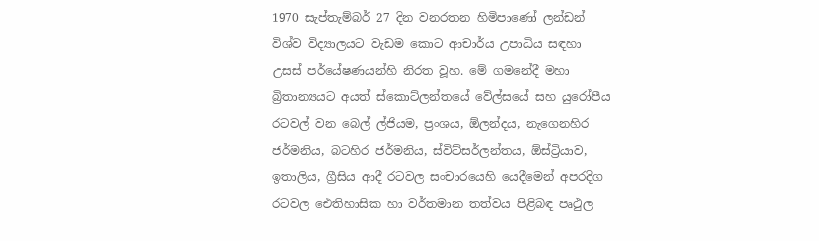1970 සැප්තැම්බර් 27 දින වනරතන හිමිපාණෝ ලන්ඩන් විශ්ව විද්‍යාලයට වැඩම කොට ආචාර්ය උපාධිය සඳහා උසස් පර්යේෂණයන්හි නිරත වූහ. මේ ගමනේදී මහා බ්‍රිතාන්‍යයට අයත් ස්කොට්ලන්තයේ වේල්සයේ සහ යුරෝපීය රටවල් වන බෙල් ල්ජියම, ප්‍රංශය, ඕලන්දය, නැගෙනහිර ජර්මනිය, බටහිර ජර්මනිය, ස්විට්සර්ලන්තය, ඕස්ට්‍රියාව, ඉතාලිය, ග්‍රීසිය ආදී රටවල සංචාරයෙහි යෙදීමෙන් අපරදිග රටවල ඓතිහාසික හා වර්තමාන තත්වය පිළිබඳ පෘථුල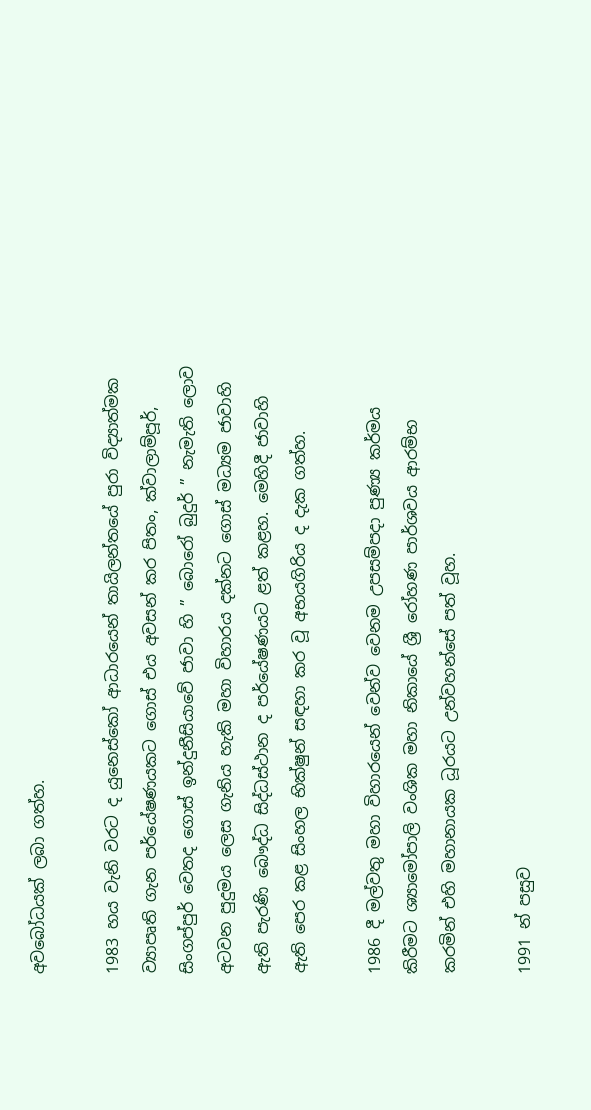අවබෝධයක් ලබා ගත්හ.

1983 හය වැනි වරට ද යුනෙස්කෝ ආධාරයෙන් තායිලන්තයේ පුරා විද්‍යාත්මක ව්‍යාපෘති ගැන පර්යේෂණයකට ගොස් එය අවසන් කර පිතං, ක්වාලාම්පූර්, සිංගප්පුර් වෙතද ගොස් ඉන්දුනීසියාවේ ජාවා හි ” බොරෝ බුදුර් ” නැමැති ලොව අටවන පුදුමය ලෙස ගැනිය හැකි මහා විහාරය දක්නට ගොස් මධ්‍යම ජාවාහි ඇති පැරණි බෞද්ධ සිද්ධස්ථාන ද පර්යේෂණයට ළත් කළහ. මෙහිදී ජාවාහි ඇති පෙර කළ සිංහල භික්ෂුන් සඳහා කර වූ අභයගිරිය ද දැක ගත්හ.

1986 දී මල්වතු මහා විහාරයෙන් වෙන්ව වෙනම උපසම්පදා පුණ්‍ය කර්මය කිරීමට ශ්‍යාමෝපාලි වංශික මහා නිකායේ ශ්‍රී රෝහණ පාර්ශවය ආරම්භ කරමින් එහි මහානායක ධූරයට උන්වහන්සේ පත් වූහ.

1991 න් පසුව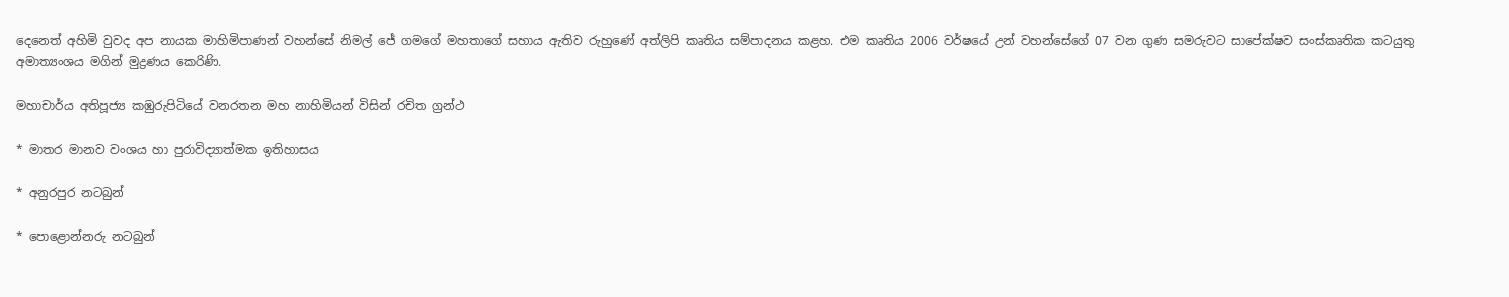දෙනෙත් අහිමි වුවද අප නායක මාහිමිපාණන් වහන්සේ නිමල් ජේ ගමගේ මහතාගේ සහාය ඇතිව රුහුණේ අත්ලිපි කෘතිය සම්පාදනය කළහ. එම කෘතිය 2006 වර්ෂයේ උන් වහන්සේගේ 07 වන ගුණ සමරුවට සාපේක්ෂව සංස්කෘතික කටයුතු අමාත්‍යංශය මගින් මුද්‍රණය කෙරිණි.

මහාචාර්ය අතිපූජ්‍ය කඹුරුපිටියේ වනරතන මහ නාහිමියන් විසින් රචිත ග්‍රන්ථ

* මාතර මානව වංශය හා පුරාවිද්‍යාත්මක ඉතිහාසය

* අනුරපුර නටබුන්

* පොළොන්නරු නටබුන්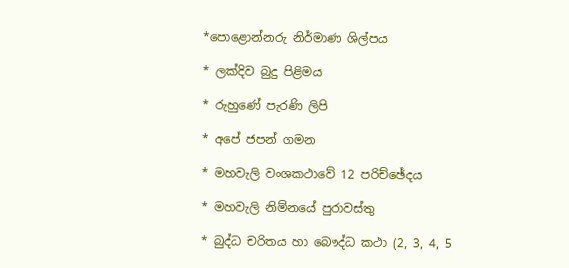*පොළොන්නරු නිර්මාණ ශිල්පය

* ලක්දිව බුදු පිළිමය

* රුහුණේ පැරණි ලිපි

* අපේ ජපන් ගමන

* මහවැලි වංශකථාවේ 12 පරිච්ඡේදය

* මහවැලි නිම්නයේ පුරාවස්තු

* බුද්ධ චරිතය හා බෞද්ධ කථා (2, 3, 4, 5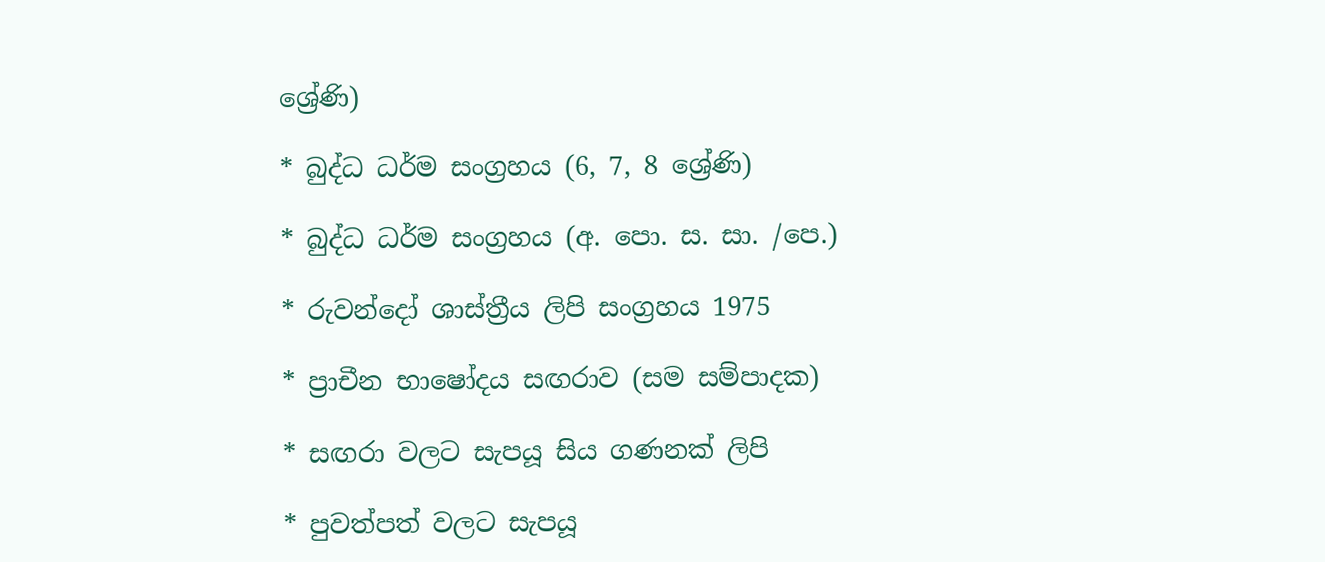ශ්‍රේණි)

* බුද්ධ ධර්ම සංග්‍රහය (6, 7, 8 ශ්‍රේණි)

* බුද්ධ ධර්ම සංග්‍රහය (අ. පො. ස. සා. /පෙ.)

* රුවන්දෝ ශාස්ත්‍රීය ලිපි සංග්‍රහය 1975

* ප්‍රාචීන භාෂෝදය සඟරාව (සම සම්පාදක)

* සඟරා වලට සැපයූ සිය ගණනක් ලිපි

* පුවත්පත් වලට සැපයූ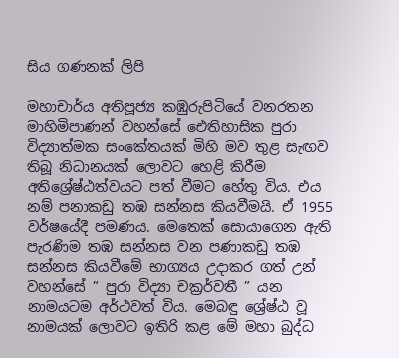සිය ගණනක් ලිපි

මහාචාර්ය අතිපූජ්‍ය කඹුරුපිටියේ වනරතන මාහිමිපාණන් වහන්සේ ඓතිහාසික පුරා විද්‍යාත්මක සංකේතයක් මිහි මව තුළ සැඟව තිබූ නිධානයක් ලොවට හෙළි කිරීම අතිශ්‍රේෂ්ඨත්වයට පත් වීමට හේතු විය. එය නම් පනාකඩු තඹ සන්නස කියවීමයි. ඒ 1955 වර්ෂයේදී පමණය. මෙතෙක් සොයාගෙන ඇති පැරණිම තඹ සන්නස වන පණාකඩු තඹ සන්නස කියවීමේ භාග්‍යය උදාකර ගත් උන් වහන්සේ ” පුරා විද්‍යා චක්‍රර්වතී ” යන නාමයටම අර්ථවත් විය. මෙබඳු ශ්‍රේෂ්ඨ වූ නාමයක් ලොවට ඉතිරි කළ මේ මහා බුද්ධ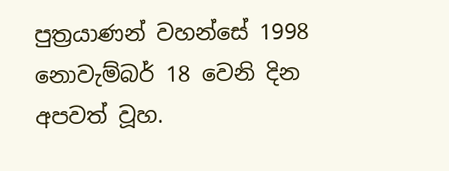පුත්‍රයාණන් වහන්සේ 1998 නොවැම්බර් 18 වෙනි දින අපවත් වූහ.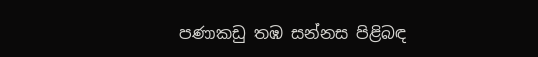පණාකඩු තඹ සන්නස පිළිබඳ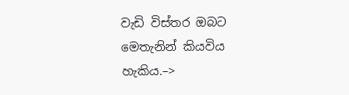වැඩි විස්තර ඔබට මෙතැනින් කියවිය හැකිය.–>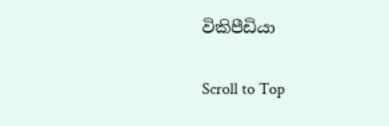විකිපීඩියා

Scroll to Top